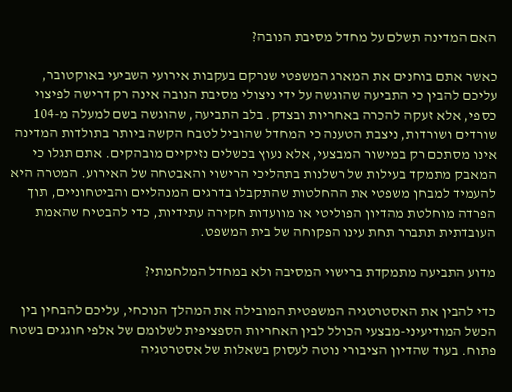האם המדינה תשלם על מחדל מסיבת הנובה?

כאשר אתם בוחנים את המארג המשפטי שנרקם בעקבות אירועי השביעי באוקטובר, עליכם להבין כי התביעה שהוגשה על ידי ניצולי מסיבת הנובה אינה רק דרישה לפיצוי כספי, אלא זעקה להכרה באחריות ובצדק. בלב התביעה, שהוגשה בשם למעלה מ-104 שורדים ושורדות, ניצבת הטענה כי המחדל שהוביל לטבח הקשה ביותר בתולדות המדינה אינו מסתכם רק במישור המבצעי, אלא נעוץ בכשלים נזיקיים מובהקים. אתם תגלו כי המאבק מתמקד בעילות של רשלנות בתהליכי הרישוי והאבטחה של האירוע. המטרה היא להעמיד למבחן משפטי את ההחלטות שהתקבלו בדרגים המנהליים והביטחוניים, תוך הפרדה מוחלטת מהדיון הפוליטי או מוועדות חקירה עתידיות, כדי להבטיח שהאמת העובדתית תתברר תחת עינו הפקוחה של בית המשפט.

מדוע התביעה מתמקדת ברישוי המסיבה ולא במחדל המלחמתי?

כדי להבין את האסטרטגיה המשפטית המובילה את המהלך הנוכחי, עליכם להבחין בין הכשל המודיעיני-מבצעי הכולל לבין האחריות הספציפית לשלומם של אלפי חוגגים בשטח פתוח. בעוד שהדיון הציבורי נוטה לעסוק בשאלות של אסטרטגיה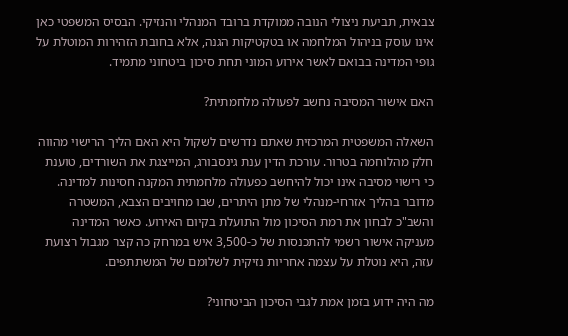צבאית, תביעת ניצולי הנובה ממוקדת ברובד המנהלי והנזיקי. הבסיס המשפטי כאן אינו עוסק בניהול המלחמה או בטקטיקות הגנה, אלא בחובת הזהירות המוטלת על גופי המדינה בבואם לאשר אירוע המוני תחת סיכון ביטחוני מתמיד.

האם אישור המסיבה נחשב לפעולה מלחמתית?

השאלה המשפטית המרכזית שאתם נדרשים לשקול היא האם הליך הרישוי מהווה חלק מהלוחמה בטרור. עורכת הדין ענת גינסבורג, המייצגת את השורדים, טוענת כי רישוי מסיבה אינו יכול להיחשב כפעולה מלחמתית המקנה חסינות למדינה. מדובר בהליך אזרחי-מנהלי של מתן היתרים, שבו מחויבים הצבא, המשטרה והשב"כ לבחון את רמת הסיכון מול התועלת בקיום האירוע. כאשר המדינה מעניקה אישור רשמי להתכנסות של כ-3,500 איש במרחק כה קצר מגבול רצועת עזה, היא נוטלת על עצמה אחריות נזיקית לשלומם של המשתתפים.

מה היה ידוע בזמן אמת לגבי הסיכון הביטחוני?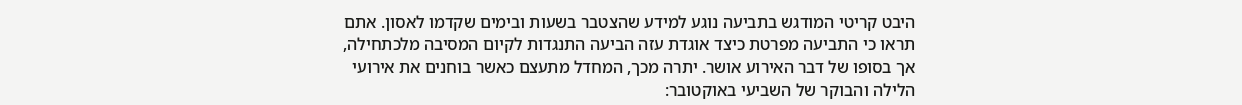היבט קריטי המודגש בתביעה נוגע למידע שהצטבר בשעות ובימים שקדמו לאסון. אתם תראו כי התביעה מפרטת כיצד אוגדת עזה הביעה התנגדות לקיום המסיבה מלכתחילה, אך בסופו של דבר האירוע אושר. יתרה מכך, המחדל מתעצם כאשר בוחנים את אירועי הלילה והבוקר של השביעי באוקטובר: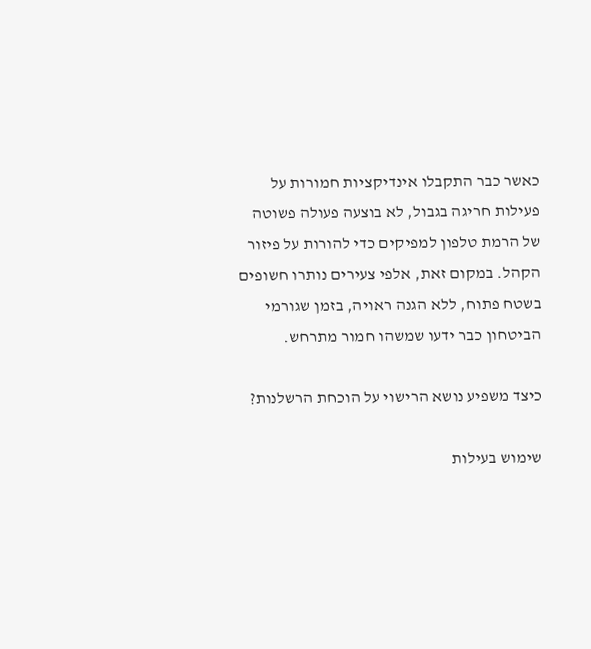כאשר כבר התקבלו אינדיקציות חמורות על פעילות חריגה בגבול, לא בוצעה פעולה פשוטה של הרמת טלפון למפיקים כדי להורות על פיזור הקהל. במקום זאת, אלפי צעירים נותרו חשופים בשטח פתוח, ללא הגנה ראויה, בזמן שגורמי הביטחון כבר ידעו שמשהו חמור מתרחש.

כיצד משפיע נושא הרישוי על הוכחת הרשלנות?

שימוש בעילות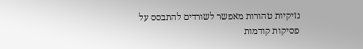נזיקיות טהורות מאפשר לשורדים להתבסס על פסיקות קודמות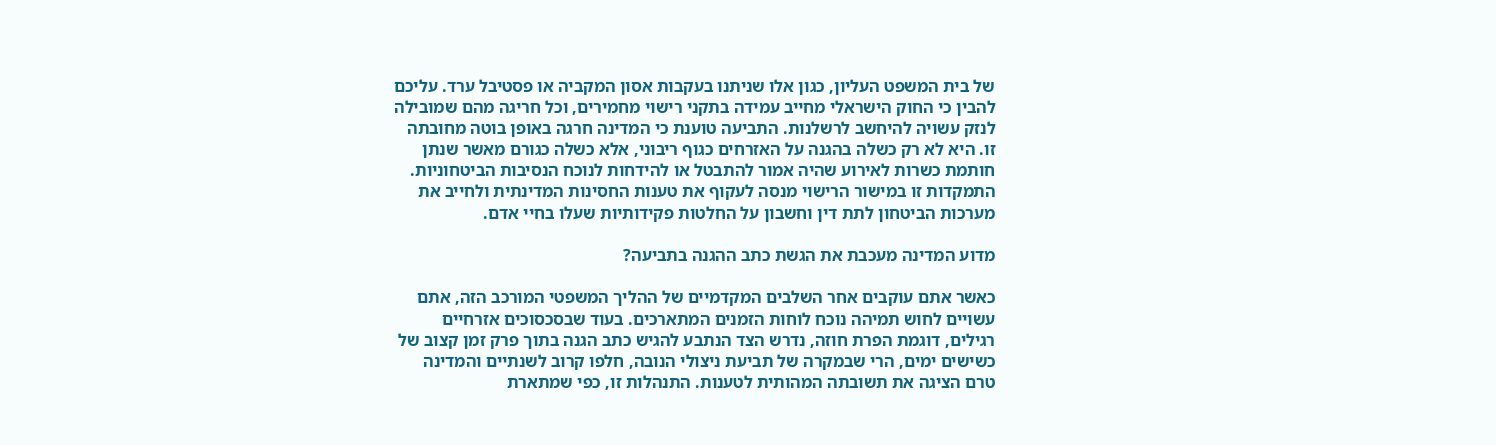של בית המשפט העליון, כגון אלו שניתנו בעקבות אסון המקביה או פסטיבל ערד. עליכם להבין כי החוק הישראלי מחייב עמידה בתקני רישוי מחמירים, וכל חריגה מהם שמובילה לנזק עשויה להיחשב לרשלנות. התביעה טוענת כי המדינה חרגה באופן בוטה מחובתה זו. היא לא רק כשלה בהגנה על האזרחים כגוף ריבוני, אלא כשלה כגורם מאשר שנתן חותמת כשרות לאירוע שהיה אמור להתבטל או להידחות לנוכח הנסיבות הביטחוניות. התמקדות זו במישור הרישוי מנסה לעקוף את טענות החסינות המדינתית ולחייב את מערכות הביטחון לתת דין וחשבון על החלטות פקידותיות שעלו בחיי אדם.

מדוע המדינה מעכבת את הגשת כתב ההגנה בתביעה?

כאשר אתם עוקבים אחר השלבים המקדמיים של ההליך המשפטי המורכב הזה, אתם עשויים לחוש תמיהה נוכח לוחות הזמנים המתארכים. בעוד שבסכסוכים אזרחיים רגילים, דוגמת הפרת חוזה, נדרש הצד הנתבע להגיש כתב הגנה בתוך פרק זמן קצוב של כשישים ימים, הרי שבמקרה של תביעת ניצולי הנובה, חלפו קרוב לשנתיים והמדינה טרם הציגה את תשובתה המהותית לטענות. התנהלות זו, כפי שמתארת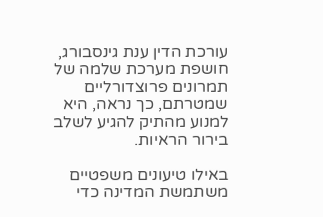עורכת הדין ענת גינסבורג, חושפת מערכת שלמה של תמרונים פרוצדורליים שמטרתם, כך נראה, היא למנוע מהתיק להגיע לשלב בירור הראיות.

באילו טיעונים משפטיים משתמשת המדינה כדי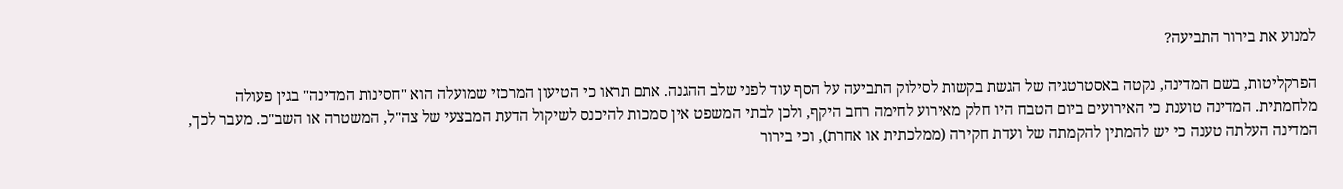למנוע את בירור התביעה?

הפרקליטות, בשם המדינה, נקטה באסטרטגיה של הגשת בקשות לסילוק התביעה על הסף עוד לפני שלב ההגנה. אתם תראו כי הטיעון המרכזי שמועלה הוא "חסינות המדינה" בגין פעולה מלחמתית. המדינה טוענת כי האירועים ביום הטבח היו חלק מאירוע לחימה רחב היקף, ולכן לבתי המשפט אין סמכות להיכנס לשיקול הדעת המבצעי של צה"ל, המשטרה או השב"כ. מעבר לכך, המדינה העלתה טענה כי יש להמתין להקמתה של ועדת חקירה (ממלכתית או אחרת), וכי בירור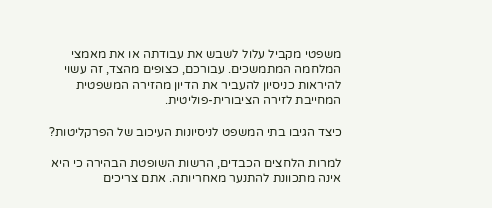משפטי מקביל עלול לשבש את עבודתה או את מאמצי המלחמה המתמשכים. עבורכם, כצופים מהצד, זה עשוי להיראות כניסיון להעביר את הדיון מהזירה המשפטית המחייבת לזירה הציבורית-פוליטית.

כיצד הגיבו בתי המשפט לניסיונות העיכוב של הפרקליטות?

למרות הלחצים הכבדים, הרשות השופטת הבהירה כי היא אינה מתכוונת להתנער מאחריותה. אתם צריכים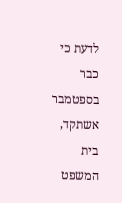לדעת כי כבר בספטמבר אשתקד, בית המשפט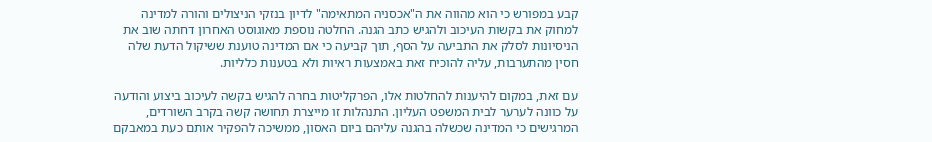קבע במפורש כי הוא מהווה את ה"אכסניה המתאימה" לדיון בנזקי הניצולים והורה למדינה למחוק את בקשות העיכוב ולהגיש כתב הגנה. החלטה נוספת מאוגוסט האחרון דחתה שוב את הניסיונות לסלק את התביעה על הסף, תוך קביעה כי אם המדינה טוענת ששיקול הדעת שלה חסין מהתערבות, עליה להוכיח זאת באמצעות ראיות ולא בטענות כלליות.

עם זאת, במקום להיענות להחלטות אלו, הפרקליטות בחרה להגיש בקשה לעיכוב ביצוע והודעה על כוונה לערער לבית המשפט העליון. התנהלות זו מייצרת תחושה קשה בקרב השורדים, המרגישים כי המדינה שכשלה בהגנה עליהם ביום האסון, ממשיכה להפקיר אותם כעת במאבקם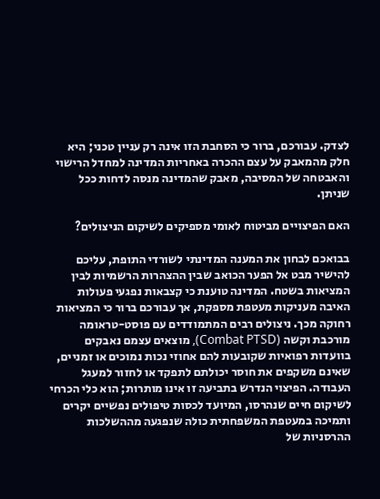לצדק. עבורכם, ברור כי הסחבת הזו אינה רק עניין טכני; היא חלק מהמאבק על עצם ההכרה באחריות המדינה למחדל הרישוי והאבטחה של המסיבה, מאבק שהמדינה מנסה לדחות ככל שניתן.

האם הפיצויים מביטוח לאומי מספיקים לשיקום הניצולים?

בבואכם לבחון את המענה המדינתי לשורדי התופת, עליכם להישיר מבט אל הפער הכואב שבין ההצהרות הרשמיות לבין המציאות בשטח. המדינה טוענת כי קצבאות נפגעי פעולות האיבה מעניקות מעטפת מספקת, אך עבורכם ברור כי המציאות רחוקה מכך. ניצולים רבים המתמודדים עם פוסט-טראומה מורכבת וקשה (Combat PTSD), מוצאים עצמם נאבקים בוועדות רפואיות שקובעות להם אחוזי נכות נמוכים או זמניים, שאינם משקפים את חוסר יכולתם לתפקד או לחזור למעגל העבודה. הפיצוי הנדרש בתביעה זו אינו מותרות; הוא כלי הכרחי לשיקום חיים שנהרסו, המיועד לכסות טיפולים נפשיים יקרים ותמיכה במעטפת המשפחתית כולה שנפגעה מההשלכות ההרסניות של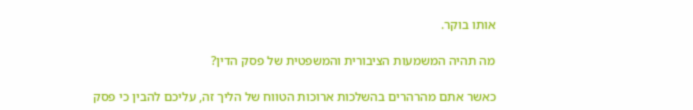אותו בוקר.

מה תהיה המשמעות הציבורית והמשפטית של פסק הדין?

כאשר אתם מהרהרים בהשלכות ארוכות הטווח של הליך זה, עליכם להבין כי פסק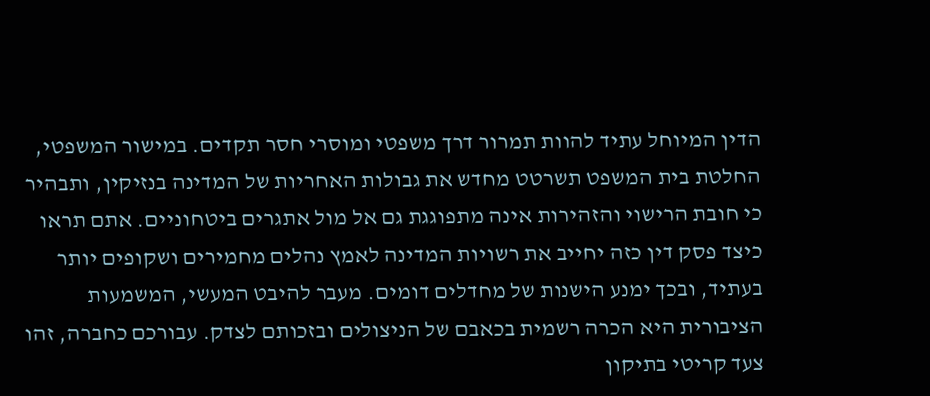הדין המיוחל עתיד להוות תמרור דרך משפטי ומוסרי חסר תקדים. במישור המשפטי, החלטת בית המשפט תשרטט מחדש את גבולות האחריות של המדינה בנזיקין, ותבהיר כי חובת הרישוי והזהירות אינה מתפוגגת גם אל מול אתגרים ביטחוניים. אתם תראו כיצד פסק דין כזה יחייב את רשויות המדינה לאמץ נהלים מחמירים ושקופים יותר בעתיד, ובכך ימנע הישנות של מחדלים דומים. מעבר להיבט המעשי, המשמעות הציבורית היא הכרה רשמית בכאבם של הניצולים ובזכותם לצדק. עבורכם כחברה, זהו צעד קריטי בתיקון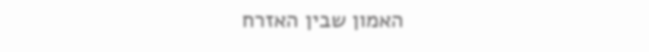האמון שבין האזרח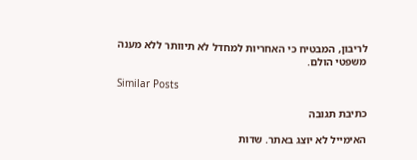לריבון, המבטיח כי האחריות למחדל לא תיוותר ללא מענה משפטי הולם.

Similar Posts

כתיבת תגובה

האימייל לא יוצג באתר. שדות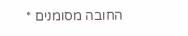החובה מסומנים *